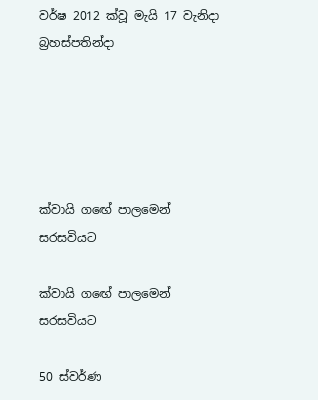වර්ෂ 2012 ක්වූ මැයි 17 වැනිදා බ්‍රහස්පතින්දා





ක්වායි ගඟේ පාලමෙන් සරසවියට

ක්වායි ගඟේ පාලමෙන් සරසවියට

50 ස්වර්ණ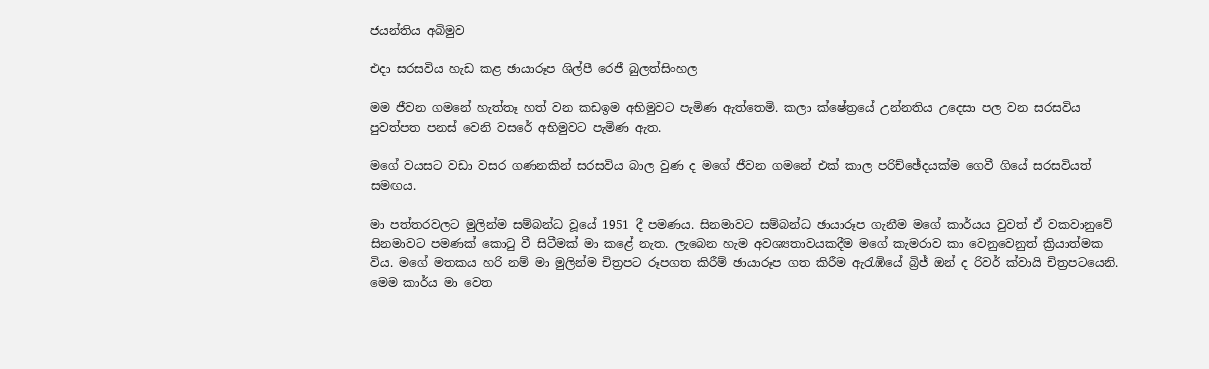ජයන්තිය අබිමුව

එදා සරසවිය හැඩ කළ ඡායාරූප ශිල්පී රෙජී බුලත්සිංහල

මම ජීවන ගමනේ හැත්තෑ හත් වන කඩඉම අභිමුවට පැමිණ ඇත්තෙමි. කලා ක්ෂේත්‍රයේ උන්නතිය උදෙසා පල වන සරසවිය පුවත්පත පනස් වෙනි වසරේ අභිමුවට පැමිණ ඇත.

මගේ වයසට වඩා වසර ගණනකින් සරසවිය බාල වුණ ද මගේ ජීවන ගමනේ එක් කාල පරිච්ඡේදයක්ම ගෙවී ගියේ සරසවියත් සමඟය.

මා පත්තරවලට මුලින්ම සම්බන්ධ වූයේ 1951 දී පමණය. සිනමාවට සම්බන්ධ ඡායාරූප ගැනීම මගේ කාර්යය වුවත් ඒ වකවානුවේ සිනමාවට පමණක් කොටු වී සිටීමක් මා කළේ නැත. ලැබෙන හැම අවශ්‍යතාවයකදීම මගේ කැමරාව කා වෙනුවෙනුත් ක්‍රියාත්මක විය. මගේ මතකය හරි නම් මා මුලින්ම චිත්‍රපට රූපගත කිරීම් ඡායාරූප ගත කිරීම ඇරැඹියේ බ්‍රිජ් ඔන් ද රිවර් ක්වායි චිත්‍රපටයෙනි. මෙම කාර්ය මා වෙත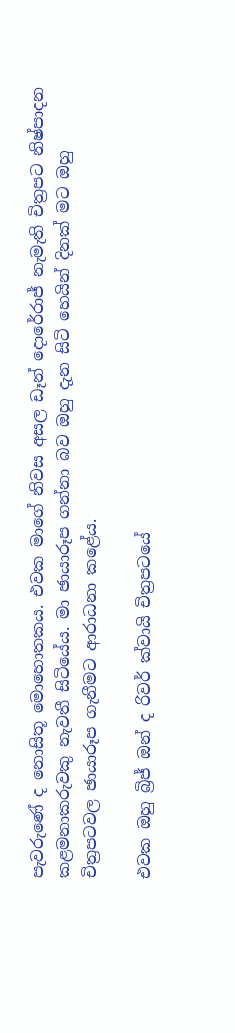පැවරුණේ ද නොසිතූ මොහොතකය. එවක මාගේ නිවස අසල ඩෑන් දොරේරාජ් නැමැති චිත්‍රපට නිෂ්පාදන කළමනාකරුවකු නැවතී සිටියේය. මා ඡායාරූප ගන්නා බව ඔහු දැන සිටි හෙයින් දිනක් මට ඔහු චිත්‍රපටවල ඡායාරූප ගැනීමට ආරාධනා කළේය.

එවක ඔහු බ්‍රිජ් ඔන් ද රිවර් ක්වායි චිත්‍රපටයේ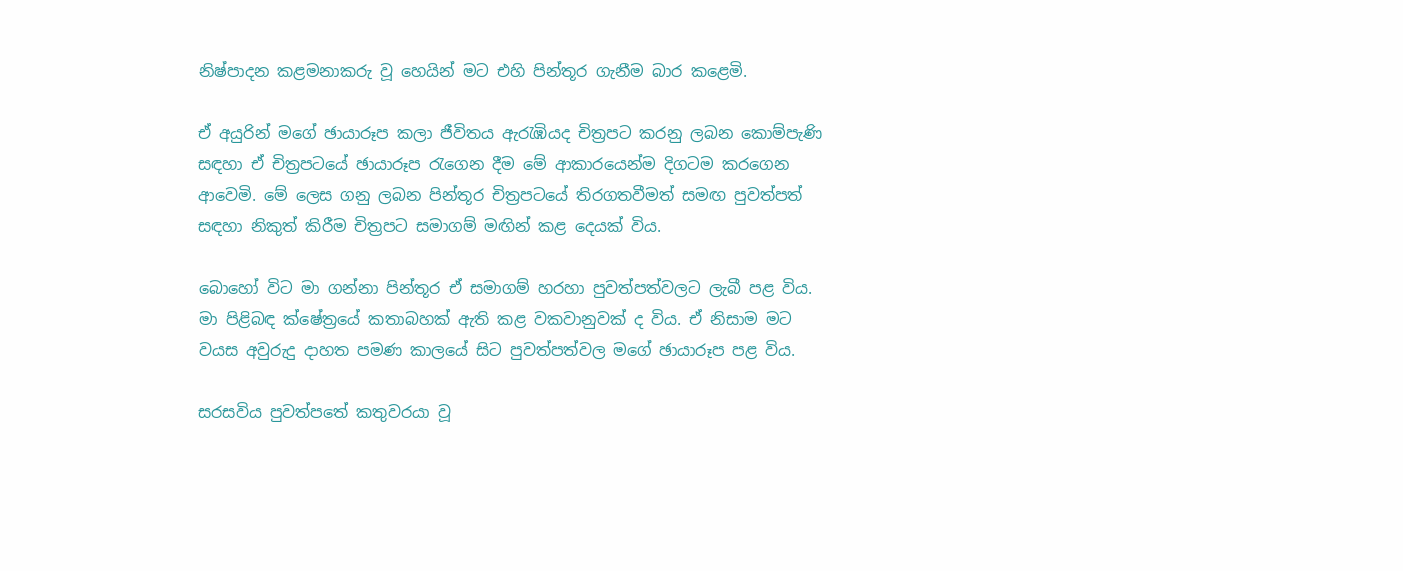නිෂ්පාදන කළමනාකරු වූ හෙයින් මට එහි පින්තූර ගැනීම බාර කළෙමි.

ඒ අයුරින් මගේ ඡායාරූප කලා ජීවිතය ඇරැඹියද චිත්‍රපට කරනු ලබන කොම්පැණි සඳහා ඒ චිත්‍රපටයේ ඡායාරූප රැගෙන දීම මේ ආකාරයෙන්ම දිගටම කරගෙන ආවෙමි. මේ ලෙස ගනු ලබන පින්තූර චිත්‍රපටයේ තිරගතවීමත් සමඟ පුවත්පත් සඳහා නිකුත් කිරීම චිත්‍රපට සමාගම් මඟින් කළ දෙයක් විය.

බොහෝ විට මා ගන්නා පින්තූර ඒ සමාගම් හරහා පුවත්පත්වලට ලැබී පළ විය. මා පිළිබඳ ක්ෂේත්‍රයේ කතාබහක් ඇති කළ වකවානුවක් ද විය. ඒ නිසාම මට වයස අවුරුදු දාහත පමණ කාලයේ සිට පුවත්පත්වල මගේ ඡායාරූප පළ විය.

සරසවිය පුවත්පතේ කතුවරයා වූ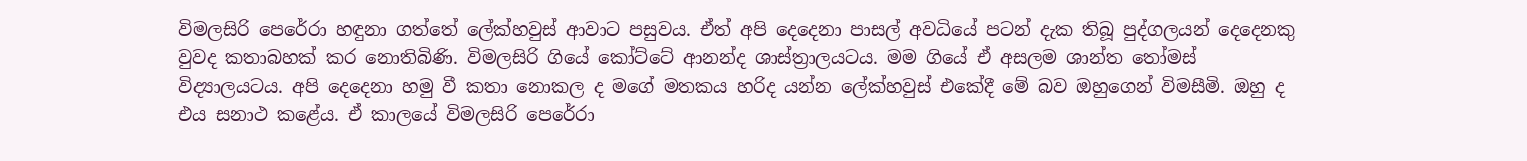විමලසිරි පෙරේරා හඳුනා ගත්තේ ලේක්හවුස් ආවාට පසුවය. ඒත් අපි දෙදෙනා පාසල් අවධියේ පටන් දැක තිබූ පුද්ගලයන් දෙදෙනකු වුවද කතාබහක් කර නොතිබිණි. විමලසිරි ගියේ කෝට්ටේ ආනන්ද ශාස්ත්‍රාලයටය. මම ගියේ ඒ අසලම ශාන්ත තෝමස් විද්‍යාලයටය. අපි දෙදෙනා හමු වී කතා නොකල ද මගේ මතකය හරිද යන්න ලේක්හවුස් එකේදී මේ බව ඔහුගෙන් විමසීමි. ඔහු ද එය සනාථ කළේය. ඒ කාලයේ විමලසිරි පෙරේරා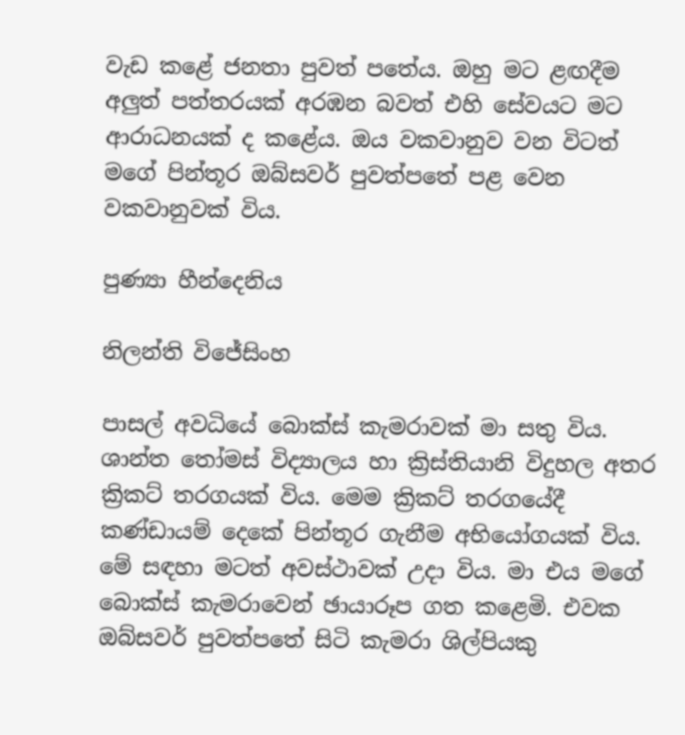වැඩ කළේ ජනතා පුවත් පතේය. ඔහු මට ළඟදීම අලුත් පත්තරයක් අරඹන බවත් එහි සේවයට මට ආරාධනයක් ද කළේය. ඔය වකවානුව වන විටත් මගේ පින්තූර ඔබ්සවර් පුවත්පතේ පළ වෙන වකවානුවක් විය.

පුණ්‍යා හීන්දෙනිය

නිලන්ති විජේසිංහ

පාසල් අවධියේ බොක්ස් කැමරාවක් මා සතු විය. ශාන්ත තෝමස් විද්‍යාලය හා ක්‍රිස්තියානි විදුහල අතර ක්‍රිකට් තරගයක් විය. මෙම ක්‍රිකට් තරගයේදී කණ්ඩායම් දෙකේ පින්තූර ගැනීම අභියෝගයක් විය. මේ සඳහා මටත් අවස්ථාවක් උදා විය. මා එය මගේ බොක්ස් කැමරාවෙන් ඡායාරූප ගත කළෙමි. එවක ඔබ්සවර් පුවත්පතේ සිටි කැමරා ශිල්පියකු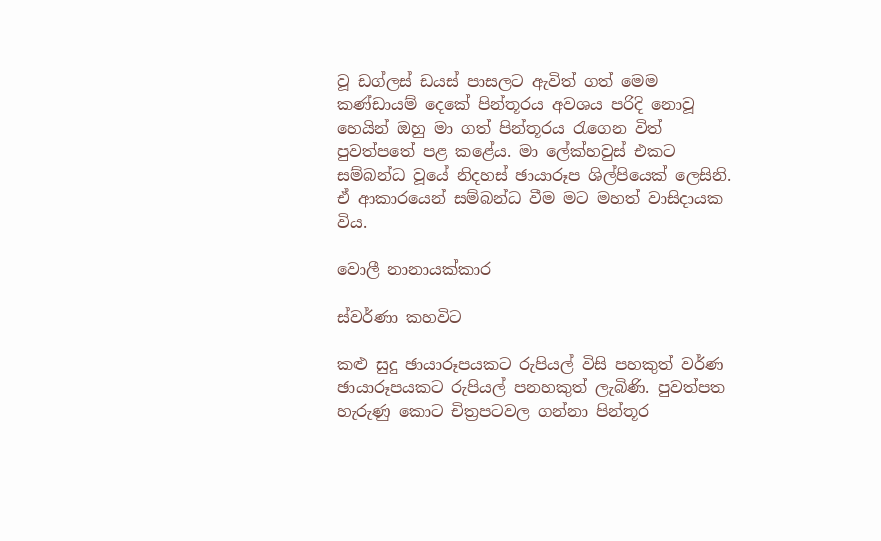වූ ඩග්ලස් ඩයස් පාසලට ඇවිත් ගත් මෙම කණ්ඩායම් දෙකේ පින්තූරය අවශය පරිදි නොවූ හෙයින් ඔහු මා ගත් පින්තූරය රැගෙන විත් පුවත්පතේ පළ කළේය. මා ලේක්හවුස් එකට සම්බන්ධ වූයේ නිදහස් ඡායාරූප ශිල්පියෙක් ලෙසිනි. ඒ ආකාරයෙන් සම්බන්ධ වීම මට මහත් වාසිදායක විය.

වොලී නානායක්කාර

ස්වර්ණා කහවිට

කළු සුදු ඡායාරූපයකට රුපියල් විසි පහකුත් වර්ණ ඡායාරූපයකට රුපියල් පනහකුත් ලැබිණි. පුවත්පත හැරුණු කොට චිත්‍රපටවල ගන්නා පින්තූර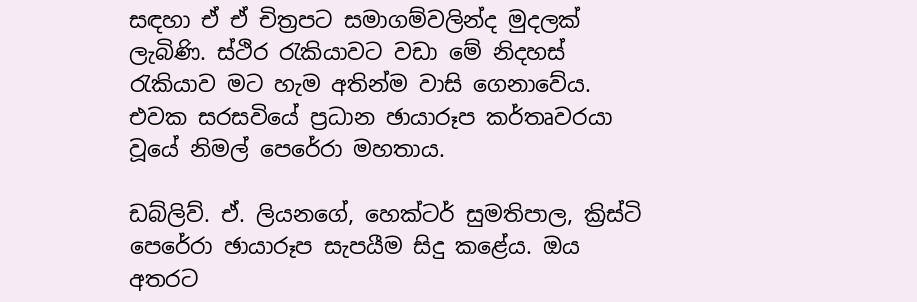සඳහා ඒ ඒ චිත්‍රපට සමාගම්වලින්ද මුදලක් ලැබිණි. ස්ථිර රැකියාවට වඩා මේ නිදහස් රැකියාව මට හැම අතින්ම වාසි ගෙනාවේය. එවක සරසවියේ ප්‍රධාන ඡායාරූප කර්තෘවරයා වූයේ නිමල් පෙරේරා මහතාය.

ඩබ්ලිව්. ඒ. ලියනගේ, හෙක්ටර් සුමතිපාල, ක්‍රිස්ටි පෙරේරා ඡායාරූප සැපයීම සිදු කළේය. ඔය අතරට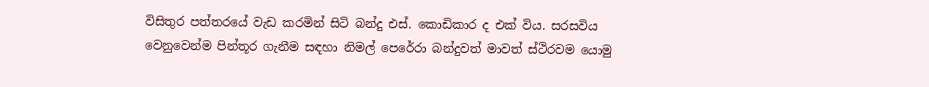විසිතුර පත්තරයේ වැඩ කරමින් සිටි බන්දු එස්. කොඩිකාර ද එක් විය. සරසවිය වෙනුවෙන්ම පින්තූර ගැනීම සඳහා නිමල් පෙරේරා බන්දුවත් මාවත් ස්ථිරවම යොමු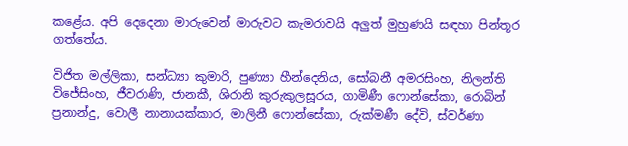කළේය. අපි දෙදෙනා මාරුවෙන් මාරුවට කැමරාවයි අලුත් මුහුණයි සඳහා පින්තූර ගත්තේය.

විජිත මල්ලිකා, සන්ධ්‍යා කුමාරි, පුණ්‍යා හීන්දෙනිය, සෝබනී අමරසිංහ, නිලන්ති විජේසිංහ, ජීවරාණි, ජානකී, ශිරානි කුරුකුලසූරය, ගාමිණී ෆොන්සේකා, රොබින් ප්‍රනාන්දු, වොලී නානායක්කාර, මාලිනී ෆොන්සේකා, රුක්මණී දේවි, ස්වර්ණා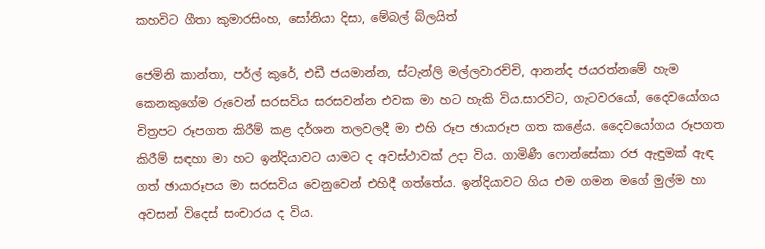කහවිට ගීතා කුමාරසිංහ, සෝනියා දිසා, මේබල් බ්ලයිත්

ජෙමිනි කාන්තා, පර්ල් කුරේ, එඩී ජයමාන්න, ස්ටැන්ලි මල්ලවාරච්චි, ආනන්ද ජයරත්නමේ හැම කෙනකුගේම රුවෙන් සරසවිය සරසවන්න එවක මා හට හැකි විය.සාරවිට, ගැටවරයෝ, දෛවයෝගය චිත්‍රපට රූපගත කිරීම් කළ දර්ශන තලවලදී මා එහි රූප ඡායාරූප ගත කළේය. දෛවයෝගය රූපගත කිරීම් සඳහා මා හට ඉන්දියාවට යාමට ද අවස්ථාවක් උදා විය. ගාමිණී ෆොන්සේකා රජ ඇඳුමක් ඇඳ ගත් ඡායාරූපය මා සරසවිය වෙනුවෙන් එහිදී ගත්තේය. ඉන්දියාවට ගිය එම ගමන මගේ මුල්ම හා අවසන් විදෙස් සංචාරය ද විය.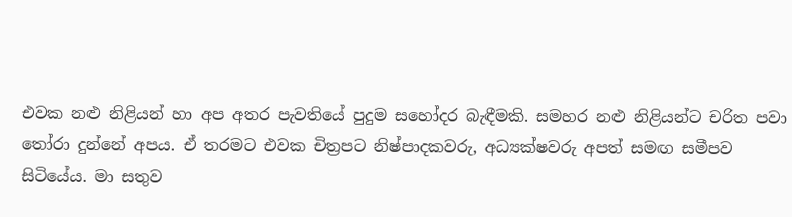එවක නළු නිළියන් හා අප අතර පැවතියේ පුදුම සහෝදර බැඳීමකි. සමහර නළු නිළියන්ට චරිත පවා තෝරා දුන්නේ අපය. ඒ තරමට එවක චිත්‍රපට නිෂ්පාදකවරු, අධ්‍යක්ෂවරු අපත් සමඟ සමීපව සිටියේය. මා සතුව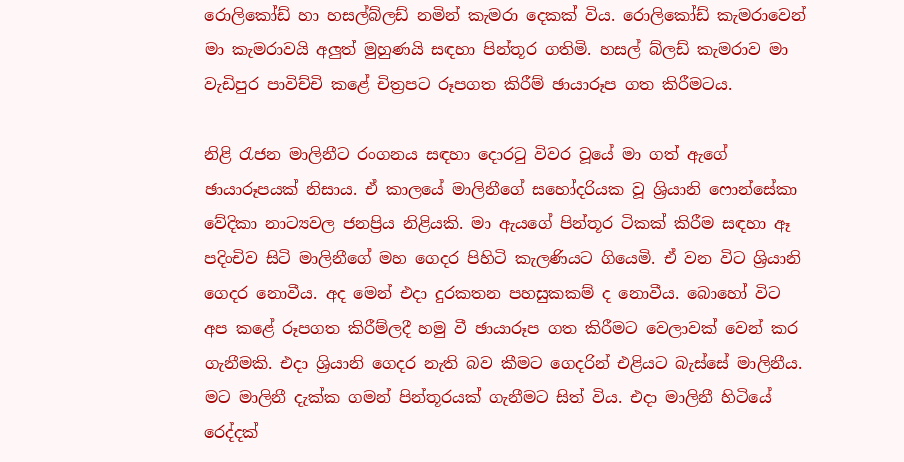රොලිකෝඩ් හා හසල්බ්ලඩ් නමින් කැමරා දෙකක් විය. රොලිකෝඩ් කැමරාවෙන් මා කැමරාවයි අලුත් මුහුණයි සඳහා පින්තූර ගතිමි. හසල් බ්ලඩ් කැමරාව මා වැඩිපුර පාවිච්චි කළේ චිත්‍රපට රූපගත කිරීම් ඡායාරූප ගත කිරීමටය.

නිළි රැජන මාලිනීට රංගනය සඳහා දොරටු විවර වූයේ මා ගත් ඇගේ ඡායාරූපයක් නිසාය. ඒ කාලයේ මාලිනීගේ සහෝදරියක වූ ශ්‍රියානි ෆොන්සේකා වේදිකා නාට්‍යවල ජනප්‍රිය නිළියකි. මා ඇයගේ පින්තූර ටිකක් කිරීම සඳහා ඈ පදිංචිව සිටි මාලිනීගේ මහ ගෙදර පිහිටි කැලණියට ගියෙමි. ඒ වන විට ශ්‍රියානි ගෙදර නොවීය. අද මෙන් එදා දුරකතන පහසුකකම් ද නොවීය. බොහෝ විට අප කළේ රූපගත කිරීම්ලදී හමු වී ඡායාරූප ගත කිරීමට වෙලාවක් වෙන් කර ගැනීමකි. එදා ශ්‍රියානි ගෙදර නැති බව කීමට ගෙදරින් එළියට බැස්සේ මාලිනීය. මට මාලිනී දැක්ක ගමන් පින්තූරයක් ගැනීමට සිත් විය. එදා මාලිනී හිටියේ රෙද්දක්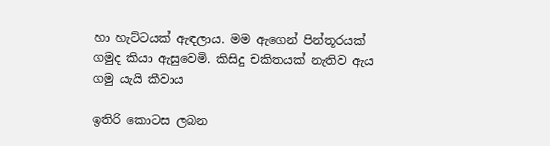හා හැට්ටයක් ඇඳලාය. මම ඇගෙන් පින්තූරයක් ගමුද කියා ඇසුවෙමි. කිසිදු චකිතයක් නැතිව ඇය ගමු යැයි කීවාය

ඉතිරි කොටස ලබන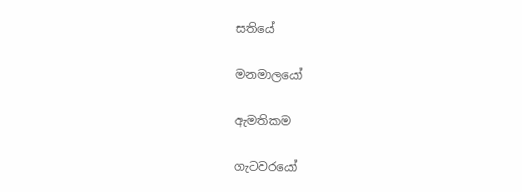සතියේ

මනමාලයෝ

ඇමතිකම

ගැටවරයෝ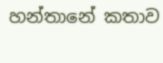හන්තානේ කතාව